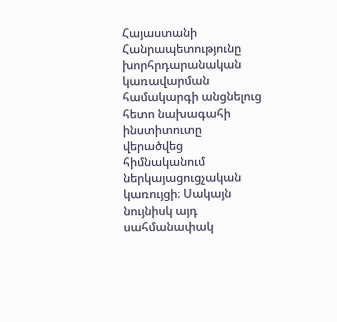Հայաստանի Հանրապետությունը խորհրդարանական կառավարման համակարգի անցնելուց հետո նախագահի ինստիտուտը վերածվեց հիմնականում ներկայացուցչական կառույցի։ Սակայն նույնիսկ այդ սահմանափակ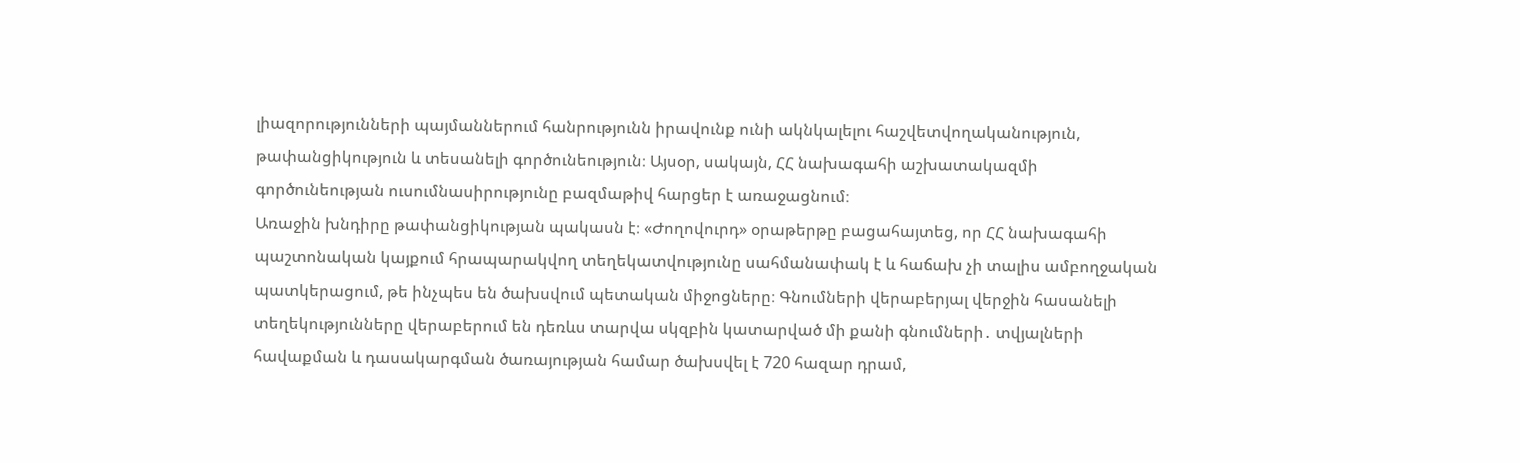լիազորությունների պայմաններում հանրությունն իրավունք ունի ակնկալելու հաշվետվողականություն, թափանցիկություն և տեսանելի գործունեություն։ Այսօր, սակայն, ՀՀ նախագահի աշխատակազմի գործունեության ուսումնասիրությունը բազմաթիվ հարցեր է առաջացնում։
Առաջին խնդիրը թափանցիկության պակասն է։ «Ժողովուրդ» օրաթերթը բացահայտեց, որ ՀՀ նախագահի պաշտոնական կայքում հրապարակվող տեղեկատվությունը սահմանափակ է և հաճախ չի տալիս ամբողջական պատկերացում, թե ինչպես են ծախսվում պետական միջոցները։ Գնումների վերաբերյալ վերջին հասանելի տեղեկությունները վերաբերում են դեռևս տարվա սկզբին կատարված մի քանի գնումների․ տվյալների հավաքման և դասակարգման ծառայության համար ծախսվել է 720 հազար դրամ,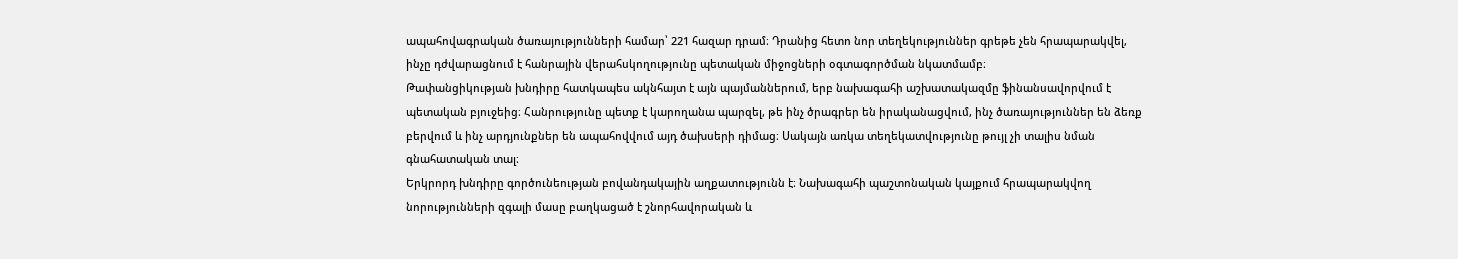ապահովագրական ծառայությունների համար՝ 221 հազար դրամ։ Դրանից հետո նոր տեղեկություններ գրեթե չեն հրապարակվել, ինչը դժվարացնում է հանրային վերահսկողությունը պետական միջոցների օգտագործման նկատմամբ։
Թափանցիկության խնդիրը հատկապես ակնհայտ է այն պայմաններում, երբ նախագահի աշխատակազմը ֆինանսավորվում է պետական բյուջեից։ Հանրությունը պետք է կարողանա պարզել, թե ինչ ծրագրեր են իրականացվում, ինչ ծառայություններ են ձեռք բերվում և ինչ արդյունքներ են ապահովվում այդ ծախսերի դիմաց։ Սակայն առկա տեղեկատվությունը թույլ չի տալիս նման գնահատական տալ։
Երկրորդ խնդիրը գործունեության բովանդակային աղքատությունն է։ Նախագահի պաշտոնական կայքում հրապարակվող նորությունների զգալի մասը բաղկացած է շնորհավորական և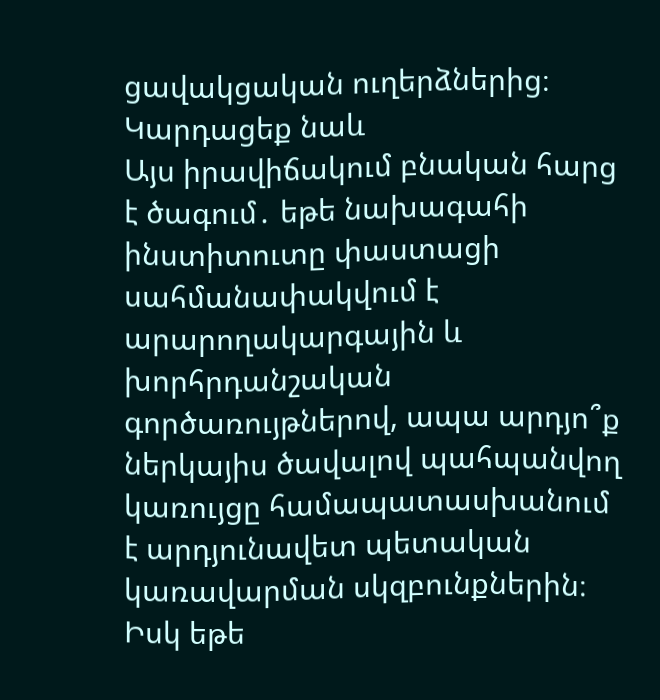ցավակցական ուղերձներից։
Կարդացեք նաև
Այս իրավիճակում բնական հարց է ծագում․ եթե նախագահի ինստիտուտը փաստացի սահմանափակվում է արարողակարգային և խորհրդանշական գործառույթներով, ապա արդյո՞ք ներկայիս ծավալով պահպանվող կառույցը համապատասխանում է արդյունավետ պետական կառավարման սկզբունքներին։ Իսկ եթե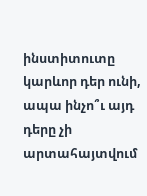ինստիտուտը կարևոր դեր ունի, ապա ինչո՞ւ այդ դերը չի արտահայտվում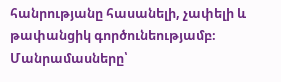հանրությանը հասանելի, չափելի և թափանցիկ գործունեությամբ։
Մանրամասները՝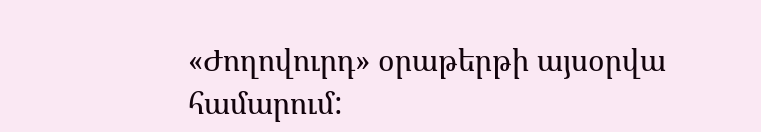«Ժողովուրդ» օրաթերթի այսօրվա համարում: